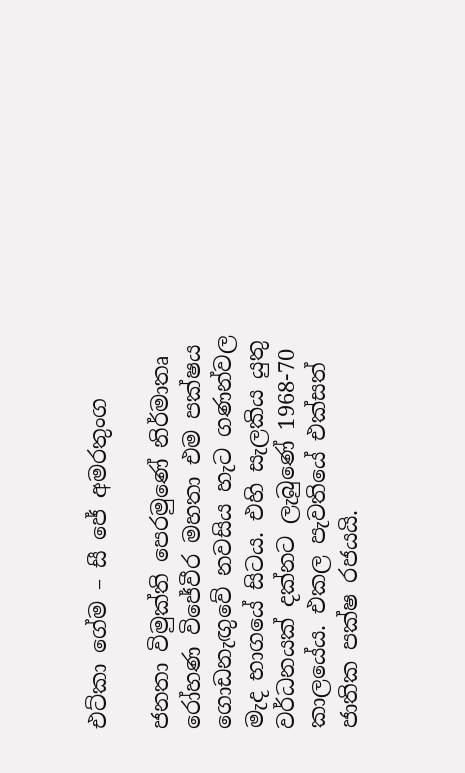එට්කා ගේම – සී ජේ අමරතුංග

ජනතා විමුක්ති පෙරමුණේ නිර්මාතෘ රෝහණ විජේවීර මහතා එම පක්ෂය ගොඩනැඟුවේ නවසිය හැට ගණන්වල මැද භාගයේ සිටය. එහි සැලකිය යුතු වර්ධනයක් දක්නට ලැබුණේ 1968-70 කාලයේය. එකල පැවතියේ එක්සත් ජාතික පක්ෂ රජයයි.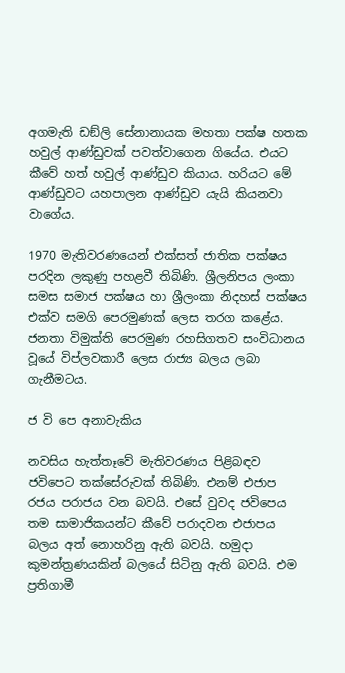අගමැති ඩඞ්ලි සේනානායක මහතා පක්ෂ හතක හවුල් ආණ්ඩුවක් පවත්වාගෙන ගියේය. එයට කීවේ හත් හවුල් ආණ්ඩුව කියාය. හරියට මේ ආණ්ඩුවට යහපාලන ආණ්ඩුව යැයි කියනවා වාගේය.

1970 මැතිවරණයෙන් එක්සත් ජාතික පක්ෂය පරදින ලකුණු පහළවී තිබිණි. ශ්‍රීලනිපය ලංකා සමස සමාජ පක්ෂය හා ශ්‍රීලංකා නිදහස් පක්ෂය එක්ව සමගි පෙරමුණක් ලෙස තරග කළේය. ජනතා විමුක්ති පෙරමුණ රහසිගතව සංවිධානය වූයේ විප්ලවකාරී ලෙස රාජ්‍ය බලය ලබා ගැනීමටය.

ජ වි පෙ අනාවැකිය

නවසිය හැත්තෑවේ මැතිවරණය පිළිබඳව ජවිපෙට තක්සේරුවක් තිබිණි. එනම් එජාප රජය පරාජය වන බවයි. එසේ වුවද ජවිපෙය තම සාමාජිකයන්ට කීවේ පරාදවන එජාපය බලය අත් නොහරිනු ඇති බවයි. හමුදා කුමන්ත්‍රණයකින් බලයේ සිටිනු ඇති බවයි. එම ප්‍රතිගාමී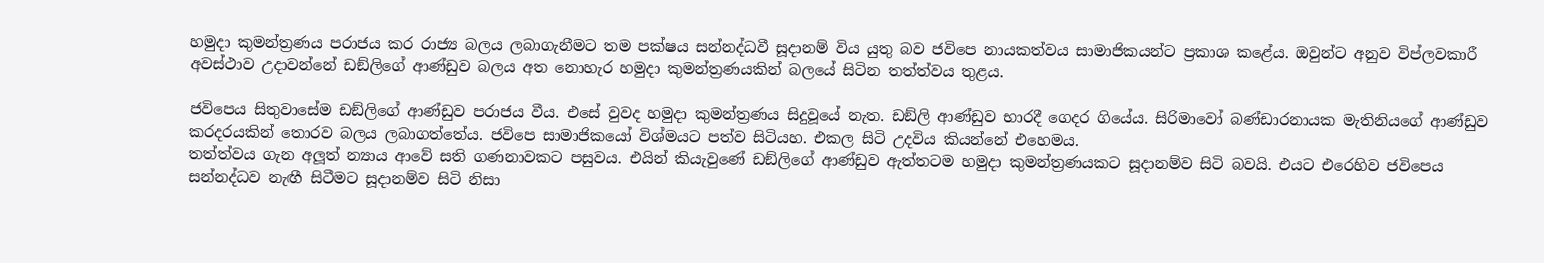හමුදා කුමන්ත්‍රණය පරාජය කර රාජ්‍ය බලය ලබාගැනීමට තම පක්ෂය සන්නද්ධවී සූදානම් විය යුතු බව ජවිපෙ නායකත්වය සාමාජිකයන්ට ප්‍රකාශ කළේය. ඔවුන්ට අනුව විප්ලවකාරී අවස්ථාව උදාවන්නේ ඩඞ්ලිගේ ආණ්ඩුව බලය අත නොහැර හමුදා කුමන්ත්‍රණයකින් බලයේ සිටින තත්ත්වය තුළය.

ජවිපෙය සිතුවාසේම ඩඞ්ලිගේ ආණ්ඩුව පරාජය වීය. එසේ වුවද හමුදා කුමන්ත්‍රණය සිදුවූයේ නැත. ඩඞ්ලි ආණ්ඩුව භාරදී ගෙදර ගියේය. සිරිමාවෝ බණ්ඩාරනායක මැතිනියගේ ආණ්ඩුව කරදරයකින් තොරව බලය ලබාගත්තේය. ජවිපෙ සාමාජිකයෝ විශ්මයට පත්ව සිටියහ. එකල සිටි උදවිය කියන්නේ එහෙමය.
තත්ත්වය ගැන අලූත් න්‍යාය ආවේ සති ගණනාවකට පසුවය. එයින් කියැවුණේ ඩඞ්ලිගේ ආණ්ඩුව ඇත්තටම හමුදා කුමන්ත්‍රණයකට සූදානම්ව සිටි බවයි. එයට එරෙහිව ජවිපෙය සන්නද්ධව නැඟී සිටීමට සූදානම්ව සිටි නිසා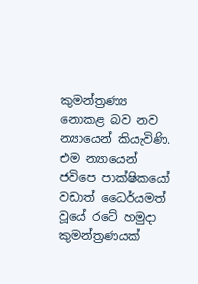කුමන්ත්‍රණ්‍ය නොකළ බව නව න්‍යායෙන් කියැවිණි. එම න්‍යායෙන් ජවිපෙ පාක්ෂිකයෝ වඩාත් ධෛර්යමත් වූයේ රටේ හමුදා කුමන්ත්‍රණයක්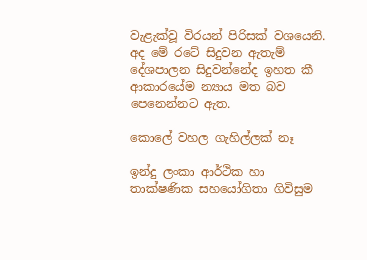වැළැක්වූ විරයන් පිරිසක් වශයෙනි.
අද මේ රටේ සිදුවන ඇතැම් දේශපාලන සිදුවන්නේද ඉහත කී ආකාරයේම න්‍යාය මත බව පෙනෙන්නට ඇත.

කොලේ වහල ගැහිල්ලක් නෑ

ඉන්දු ලංකා ආර්ථික හා තාක්ෂණික සහයෝගිතා ගිවිසුම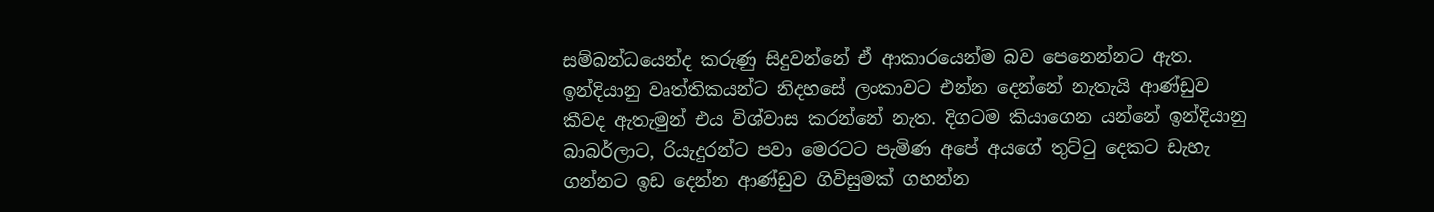සම්බන්ධයෙන්ද කරුණු සිදුවන්නේ ඒ ආකාරයෙන්ම බව පෙනෙන්නට ඇත. ඉන්දියානු වෘත්තිකයන්ට නිදහසේ ලංකාවට එන්න දෙන්නේ නැතැයි ආණ්ඩුව කීවද ඇතැමුන් එය විශ්වාස කරන්නේ නැත. දිගටම කියාගෙන යන්නේ ඉන්දියානු බාබර්ලාට, රියැදුරන්ට පවා මෙරටට පැමිණ අපේ අයගේ තුට්ටු දෙකට ඩැහැ ගන්නට ඉඩ දෙන්න ආණ්ඩුව ගිවිසුමක් ගහන්න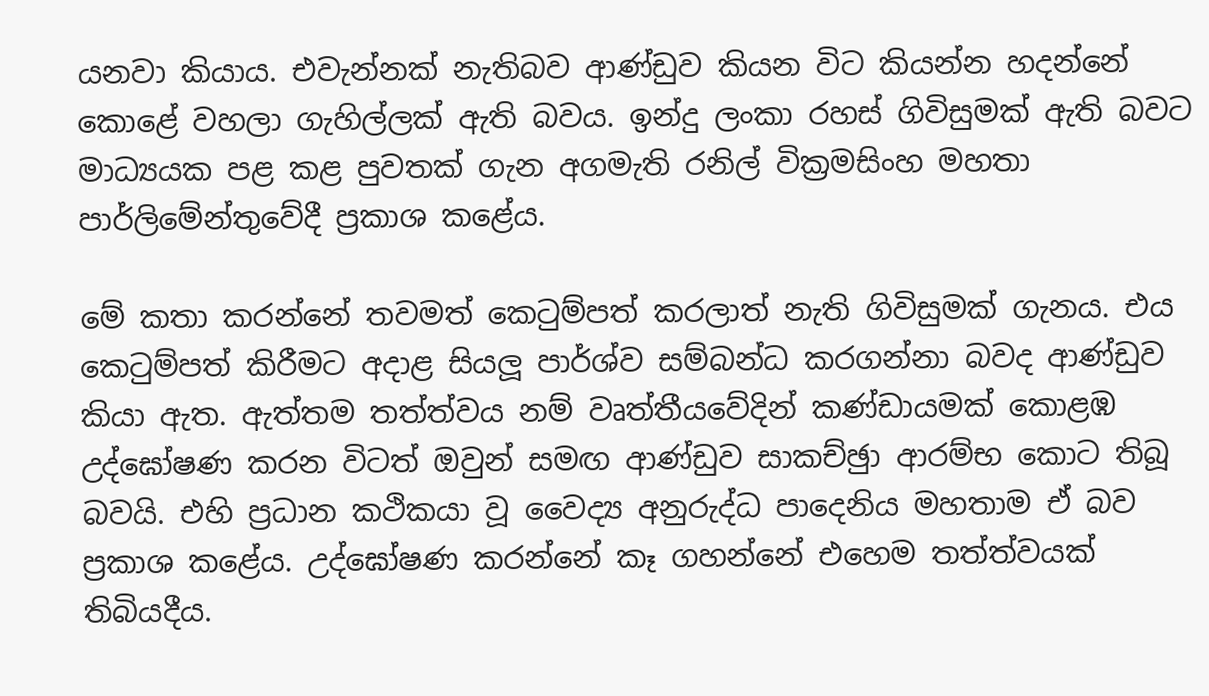යනවා කියාය. එවැන්නක් නැතිබව ආණ්ඩුව කියන විට කියන්න හදන්නේ කොළේ වහලා ගැහිල්ලක් ඇති බවය. ඉන්දු ලංකා රහස් ගිවිසුමක් ඇති බවට මාධ්‍යයක පළ කළ පුවතක් ගැන අගමැති රනිල් වික්‍රමසිංහ මහතා පාර්ලිමේන්තුවේදී ප්‍රකාශ කළේය.

මේ කතා කරන්නේ තවමත් කෙටුම්පත් කරලාත් නැති ගිවිසුමක් ගැනය. එය කෙටුම්පත් කිරීමට අදාළ සියලූ පාර්ශ්ව සම්බන්ධ කරගන්නා බවද ආණ්ඩුව කියා ඇත. ඇත්තම තත්ත්වය නම් වෘත්තීයවේදින් කණ්ඩායමක් කොළඹ උද්ඝෝෂණ කරන විටත් ඔවුන් සමඟ ආණ්ඩුව සාකච්ඡුා ආරම්භ කොට තිබූ බවයි. එහි ප්‍රධාන කථිකයා වූ වෛද්‍ය අනුරුද්ධ පාදෙනිය මහතාම ඒ බව ප්‍රකාශ කළේය. උද්ඝෝෂණ කරන්නේ කෑ ගහන්නේ එහෙම තත්ත්වයක් තිබියදීය.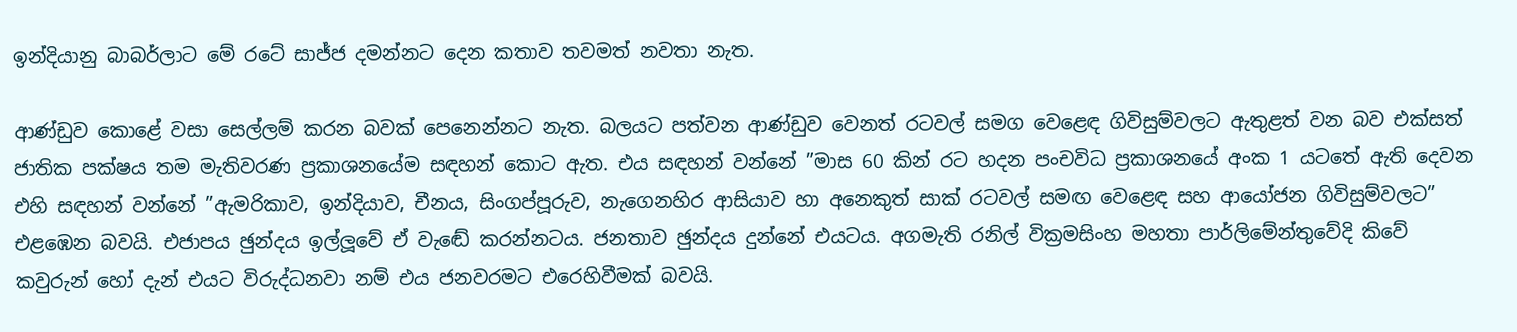ඉන්දියානු බාබර්ලාට මේ රටේ සාජ්ජ දමන්නට දෙන කතාව තවමත් නවතා නැත.

ආණ්ඩුව කොළේ වසා සෙල්ලම් කරන බවක් පෙනෙන්නට නැත. බලයට පත්වන ආණ්ඩුව වෙනත් රටවල් සමග වෙළෙඳ ගිවිසුම්වලට ඇතුළත් වන බව එක්සත් ජාතික පක්ෂය තම මැතිවරණ ප්‍රකාශනයේම සඳහන් කොට ඇත. එය සඳහන් වන්නේ ”මාස 60 කින් රට හදන පංචවිධ ප්‍රකාශනයේ අංක 1 යටතේ ඇති දෙවන එහි සඳහන් වන්නේ ”ඇමරිකාව, ඉන්දියාව, චීනය, සිංගප්පූරුව, නැගෙනහිර ආසියාව හා අනෙකුත් සාක් රටවල් සමඟ වෙළෙඳ සහ ආයෝජන ගිවිසුම්වලට” එළඹෙන බවයි. එජාපය ඡුන්දය ඉල්ලූවේ ඒ වැඬේ කරන්නටය. ජනතාව ඡුන්දය දුන්නේ එයටය. අගමැති රනිල් වික්‍රමසිංහ මහතා පාර්ලිමේන්තුවේදි කිවේ කවුරුන් හෝ දැන් එයට විරුද්ධනවා නම් එය ජනවරමට එරෙහිවීමක් බවයි.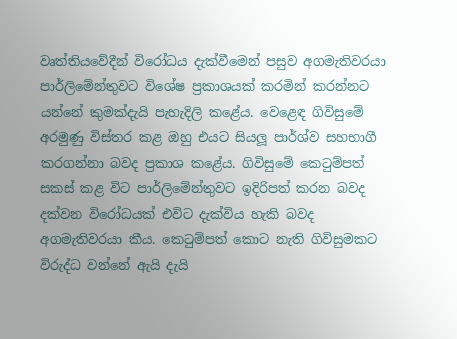වෘත්තියවේදීන් විරෝධය දැක්වීමෙන් පසුව අගමැතිවරයා පාර්ලිමේන්තුවට විශේෂ ප්‍රකාශයක් කරමින් කරන්නට යන්නේ කුමක්දැයි පැහැදිලි කළේය. වෙළෙඳ ගිවිසුමේ අරමුණු විස්තර කළ ඔහු එයට සියලූ පාර්ශ්ව සහභාගී කරගන්නා බවද ප්‍රකාශ කළේය. ගිවිසුමේ කෙටුම්පත් සකස් කළ විට පාර්ලිමේන්තුවට ඉදිරිපත් කරන බවද දක්වන විරෝධයක් එවිට දැක්විය හැකි බවද අගමැතිවරයා කීය. කෙටුම්පත් කොට නැති ගිවිසුමකට විරුද්ධ වන්නේ ඇයි දැයි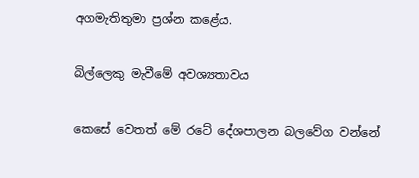අගමැතිතුමා ප්‍රශ්න කළේය.

බිල්ලෙකු මැවීමේ අවශ්‍යතාවය

කෙසේ වෙතත් මේ රටේ දේශපාලන බලවේග වන්නේ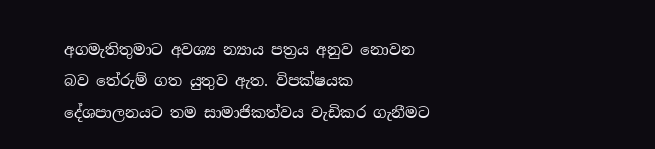අගමැතිතුමාට අවශ්‍ය න්‍යාය පත්‍රය අනුව නොවන බව තේරුම් ගත යුතුව ඇත. විපක්ෂයක දේශපාලනයට තම සාමාජිකත්වය වැඩිකර ගැනීමට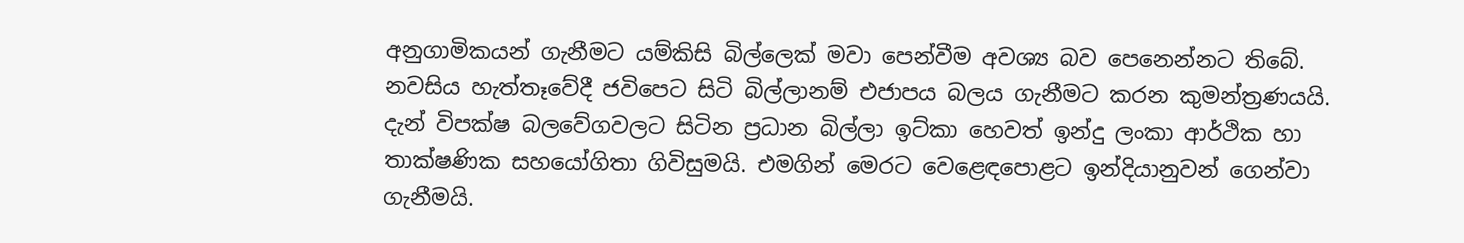අනුගාමිකයන් ගැනීමට යම්කිසි බිල්ලෙක් මවා පෙන්වීම අවශ්‍ය බව පෙනෙන්නට තිබේ. නවසිය හැත්තෑවේදී ජවිපෙට සිටි බිල්ලානම් එජාපය බලය ගැනීමට කරන කුමන්ත්‍රණයයි. දැන් විපක්ෂ බලවේගවලට සිටින ප්‍රධාන බිල්ලා ඉට්කා හෙවත් ඉන්දු ලංකා ආර්ථික හා තාක්ෂණික සහයෝගිතා ගිවිසුමයි. එමගින් මෙරට වෙළෙඳපොළට ඉන්දියානුවන් ගෙන්වා ගැනීමයි.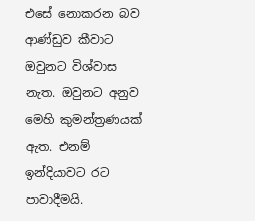එසේ නොකරන බව ආණ්ඩුව කීවාට ඔවුනට විශ්වාස නැත. ඔවුනට අනුව මෙහි කුමන්ත්‍රණයක් ඇත. එනම් ඉන්දියාවට රට පාවාදීමයි.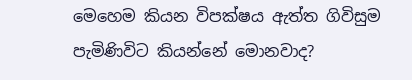මෙහෙම කියන විපක්ෂය ඇත්ත ගිවිසුම පැමිණිවිට කියන්නේ මොනවාද?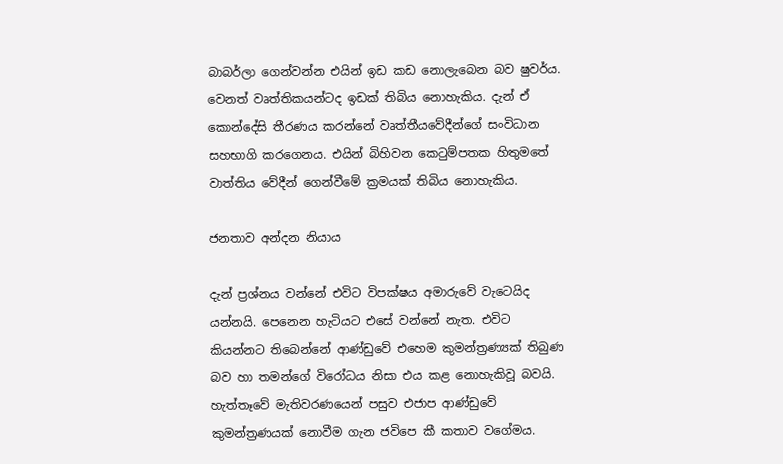බාබර්ලා ගෙන්වන්න එයින් ඉඩ කඩ නොලැබෙන බව ෂුවර්ය. වෙනත් වෘත්තිකයන්ටද ඉඩක් තිබිය නොහැකිය. දැන් ඒ කොන්දේසි තීරණය කරන්නේ වෘත්තීයවේදීන්ගේ සංවිධාන සහභාගි කරගෙනය. එයින් බිහිවන කෙටුම්පතක හිතුමතේ වාත්තිය වේදීන් ගෙන්වීමේ ක්‍රමයක් තිබිය නොහැකිය.

ජනතාව අන්දන නියාය

දැන් ප්‍රශ්නය වන්නේ එවිට විපක්ෂය අමාරුවේ වැටෙයිද යන්නයි. පෙනෙන හැටියට එසේ වන්නේ නැත. එවිට කියන්නට තිබෙන්නේ ආණ්ඩුවේ එහෙම කුමන්ත්‍රණ්‍යක් තිබුණ බව හා තමන්ගේ විරෝධය නිසා එය කළ නොහැකිවූ බවයි. හැත්තෑවේ මැතිවරණයෙන් පසුව එජාප ආණ්ඩුවේ කුමන්ත්‍රණයක් නොවීම ගැන ජවිපෙ කී කතාව වගේමය.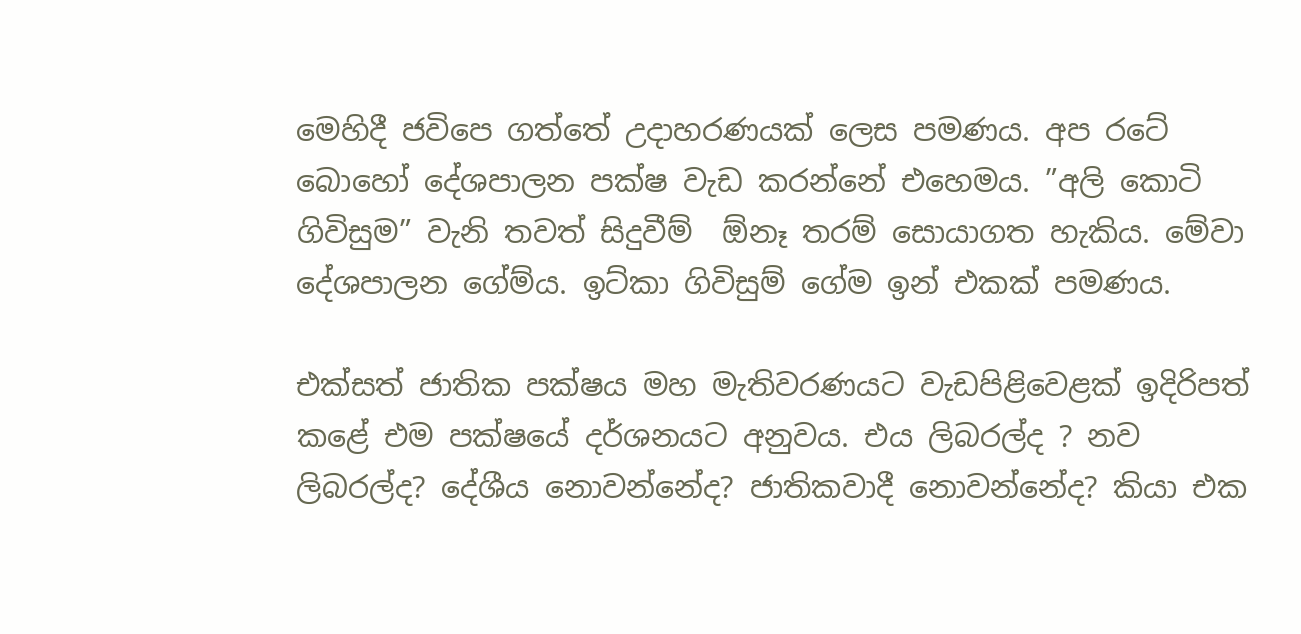මෙහිදී ජවිපෙ ගත්තේ උදාහරණයක් ලෙස පමණය. අප රටේ බොහෝ දේශපාලන පක්ෂ වැඩ කරන්නේ එහෙමය. ”අලි කොටි ගිවිසුම” වැනි තවත් සිදුවීම්  ඕනෑ තරම් සොයාගත හැකිය. මේවා දේශපාලන ගේම්ය. ඉට්කා ගිවිසුම් ගේම ඉන් එකක් පමණය.

එක්සත් ජාතික පක්ෂය මහ මැතිවරණයට වැඩපිළිවෙළක් ඉදිරිපත් කළේ එම පක්ෂයේ දර්ශනයට අනුවය. එය ලිබරල්ද ? නව ලිබරල්ද? දේශීය නොවන්නේද? ජාතිකවාදී නොවන්නේද? කියා එක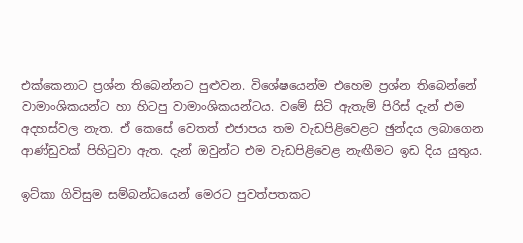එක්කෙනාට ප්‍රශ්න තිබෙන්නට පුළුවන. විශේෂයෙන්ම එහෙම ප්‍රශ්න තිබෙන්නේ වාමාංශිකයන්ට හා හිටපු වාමාංශිකයන්ටය. වමේ සිටි ඇතැම් පිරිස් දැන් එම අදහස්වල නැත. ඒ කෙසේ වෙතත් එජාපය තම වැඩපිළිවෙළට ඡුන්දය ලබාගෙන ආණ්ඩුවක් පිහිටුවා ඇත. දැන් ඔවුන්ට එම වැඩපිළිවෙළ නැඟීමට ඉඩ දිය යුතුය.

ඉට්කා ගිවිසුම සම්බන්ධයෙන් මෙරට පුවත්පතකට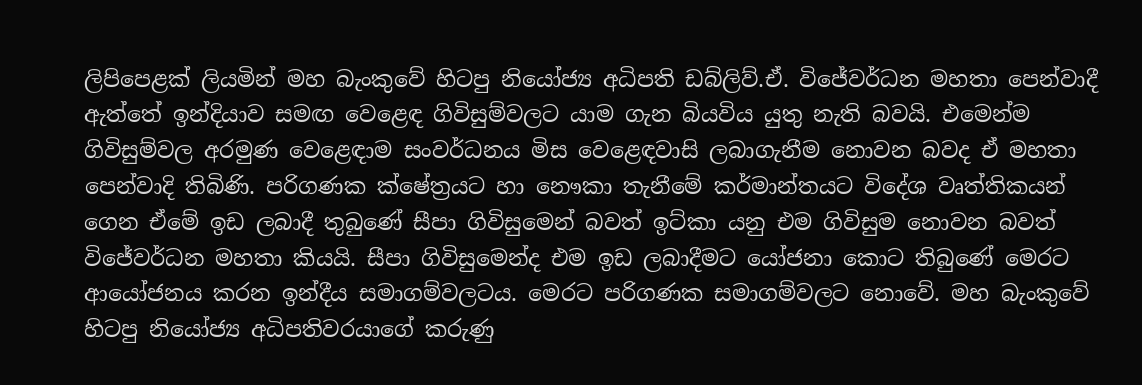ලිපිපෙළක් ලියමින් මහ බැංකුවේ හිටපු නියෝජ්‍ය අධිපති ඩබ්ලිව්.ඒ. විජේවර්ධන මහතා පෙන්වාදී ඇත්තේ ඉන්දියාව සමඟ වෙළෙඳ ගිවිසුම්වලට යාම ගැන බියවිය යුතු නැති බවයි. එමෙන්ම ගිවිසුම්වල අරමුණ වෙළෙඳාම සංවර්ධනය මිස වෙළෙඳවාසි ලබාගැනීම නොවන බවද ඒ මහතා පෙන්වාදි තිබිණි. පරිගණක ක්ෂේත්‍රයට හා නෞකා තැනීමේ කර්මාන්තයට විදේශ වෘත්තිකයන් ගෙන ඒමේ ඉඩ ලබාදී තුබුණේ සීපා ගිවිසුමෙන් බවත් ඉට්කා යනු එම ගිවිසුම නොවන බවත් විජේවර්ධන මහතා කියයි. සීපා ගිවිසුමෙන්ද එම ඉඩ ලබාදීමට යෝජනා කොට තිබුණේ මෙරට ආයෝජනය කරන ඉන්දීය සමාගම්වලටය. මෙරට පරිගණක සමාගම්වලට නොවේ. මහ බැංකුවේ හිටපු නියෝජ්‍ය අධිපතිවරයාගේ කරුණු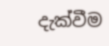දැක්වීම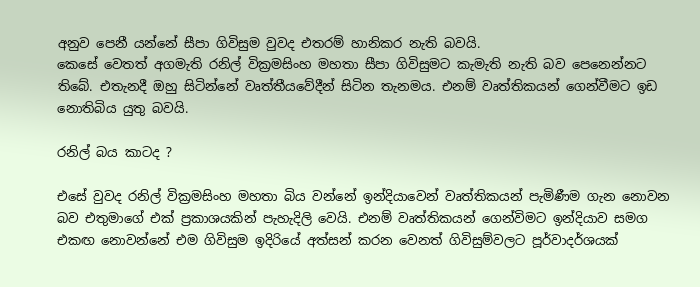අනුව පෙනී යන්නේ සීපා ගිවිසුම වුවද එතරම් හානිකර නැති බවයි.
කෙසේ වෙතත් අගමැති රනිල් වික්‍රමසිංහ මහතා සීපා ගිවිසුමට කැමැති නැති බව පෙනෙන්නට තිබේ. එතැනදී ඔහු සිටින්නේ වෘත්තීයවේදීන් සිටින තැනමය. එනම් වෘත්තිකයන් ගෙන්වීමට ඉඩ නොතිබිය යුතු බවයි.

රනිල් බය කාටද ?

එසේ වුවද රනිල් වික්‍රමසිංහ මහතා බිය වන්නේ ඉන්දියාවෙන් වෘත්තිකයන් පැමිණීම ගැන නොවන බව එතුමාගේ එක් ප්‍රකාශයකින් පැහැදිලි වෙයි. එනම් වෘත්තිකයන් ගෙන්විමට ඉන්දියාව සමග එකඟ නොවන්නේ එම ගිවිසුම ඉදිරියේ අත්සන් කරන වෙනත් ගිවිසුම්වලට පූර්වාදර්ශයක්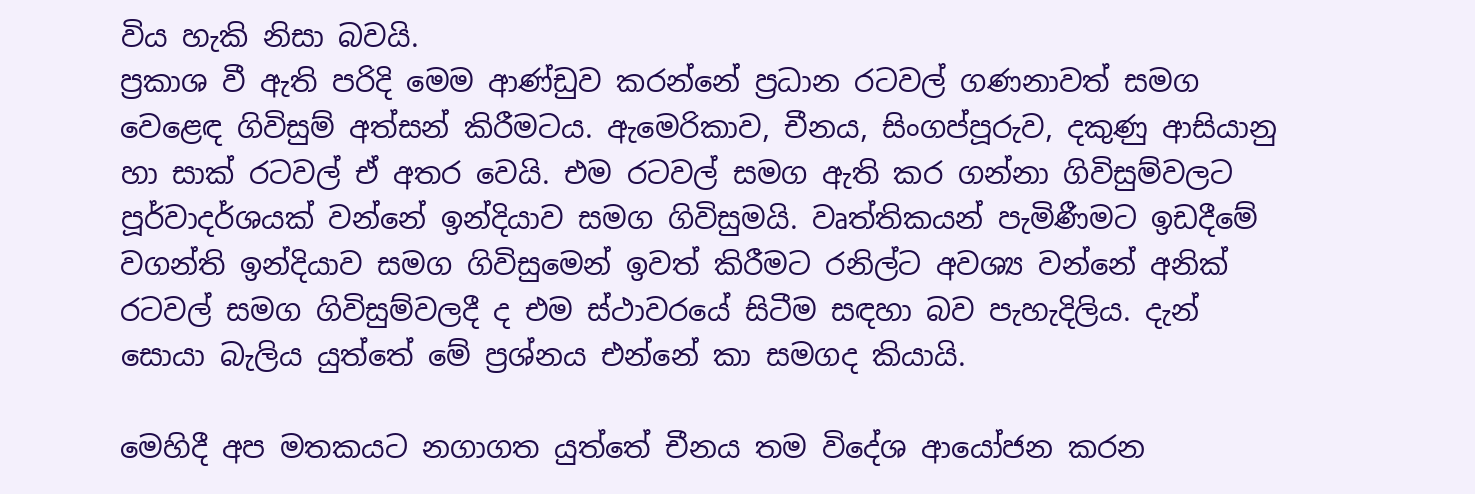විය හැකි නිසා බවයි.
ප්‍රකාශ වී ඇති පරිදි මෙම ආණ්ඩුව කරන්නේ ප්‍රධාන රටවල් ගණනාවත් සමග වෙළෙඳ ගිවිසුම් අත්සන් කිරීමටය. ඇමෙරිකාව, චීනය, සිංගප්පූරුව, දකුණු ආසියානු හා සාක් රටවල් ඒ අතර වෙයි. එම රටවල් සමග ඇති කර ගන්නා ගිවිසුම්වලට පූර්වාදර්ශයක් වන්නේ ඉන්දියාව සමග ගිවිසුමයි. වෘත්තිකයන් පැමිණීමට ඉඩදීමේ වගන්ති ඉන්දියාව සමග ගිවිසුමෙන් ඉවත් කිරීමට රනිල්ට අවශ්‍ය වන්නේ අනික් රටවල් සමග ගිවිසුම්වලදී ද එම ස්ථාවරයේ සිටීම සඳහා බව පැහැදිලිය. දැන් සොයා බැලිය යුත්තේ මේ ප්‍රශ්නය එන්නේ කා සමගද කියායි.

මෙහිදී අප මතකයට නගාගත යුත්තේ චීනය තම විදේශ ආයෝජන කරන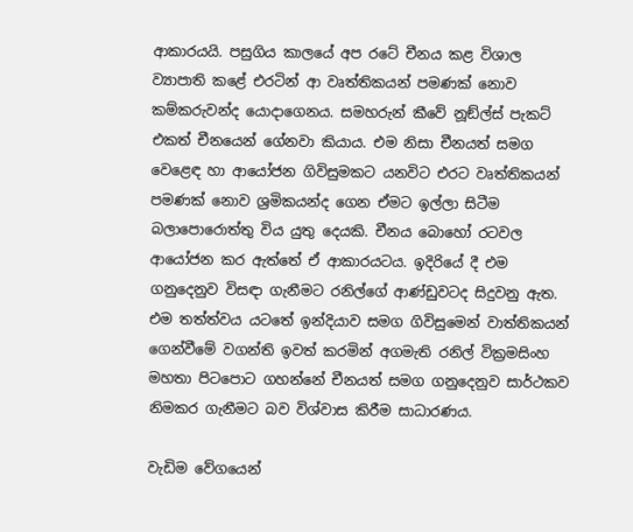ආකාරයයි. පසුගිය කාලයේ අප රටේ චීනය කළ විශාල ව්‍යාපාති කළේ එරටින් ආ වෘත්තිකයන් පමණක් නොව කම්කරුවන්ද යොදාගෙනය. සමහරුන් කීවේ නූඞ්ල්ස් පැකට් එකත් චීනයෙන් ගේනවා කියාය. එම නිසා චීනයත් සමග වෙළෙඳ හා ආයෝජන ගිවිසුමකට යනවිට එරට වෘත්තිකයන් පමණක් නොව ශ්‍රමිකයන්ද ගෙන ඒමට ඉල්ලා සිටීම බලාපොරොත්තු විය යුතු දෙයකි. චීනය බොහෝ රටවල ආයෝජන කර ඇත්තේ ඒ ආකාරයටය. ඉදිරියේ දී එම ගනුදෙනුව විසඳා ගැනීමට රනිල්ගේ ආණ්ඩුවටද සිදුවනු ඇත.
එම තත්ත්වය යටතේ ඉන්දියාව සමග ගිවිසුමෙන් වාත්තිකයන් ගෙන්වීමේ වගන්ති ඉවත් කරමින් අගමැති රනිල් වික්‍රමසිංහ මහතා පිටපොට ගහන්නේ චීනයත් සමග ගනුදෙනුව සාර්ථකව නිමකර ගැනීමට බව විශ්වාස කිරීම සාධාරණය.

වැඩිම වේගයෙන්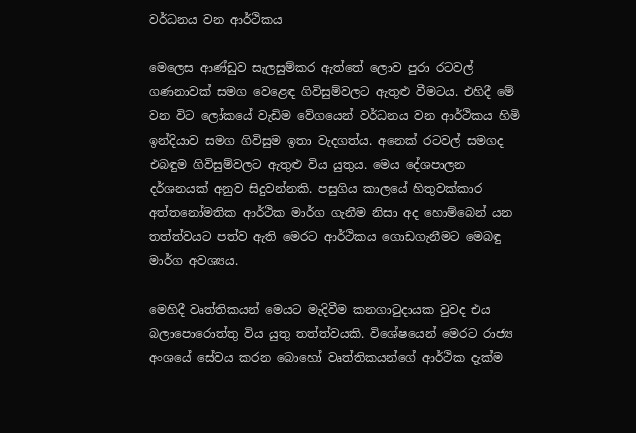වර්ධනය වන ආර්ථිකය

මෙලෙස ආණ්ඩුව සැලසුම්කර ඇත්තේ ලොව පුරා රටවල් ගණනාවක් සමග වෙළෙඳ ගිවිසුම්වලට ඇතුළු වීමටය. එහිදී මේ වන විට ලෝකයේ වැඩිම වේගයෙන් වර්ධනය වන ආර්ථිකය හිමි ඉන්දියාව සමග ගිවිසුම ඉතා වැදගත්ය. අනෙක් රටවල් සමගද එබඳුම ගිවිසුම්වලට ඇතුළු විය යුතුය. මෙය දේශපාලන දර්ශනයක් අනුව සිදුවන්නකි. පසුගිය කාලයේ හිතුවක්කාර අත්තනෝමතික ආර්ථික මාර්ග ගැනීම නිසා අද හොම්බෙන් යන තත්ත්වයට පත්ව ඇති මෙරට ආර්ථිකය ගොඩගැනීමට මෙබඳු මාර්ග අවශ්‍යය.

මෙහිදී වෘත්තිකයන් මෙයට මැදිවීම කනගාටුදායක වුවද එය බලාපොරොත්තු විය යුතු තත්ත්වයකි. විශේෂයෙන් මෙරට රාජ්‍ය අංශයේ සේවය කරන බොහෝ වෘත්තිකයන්ගේ ආර්ථික දැක්ම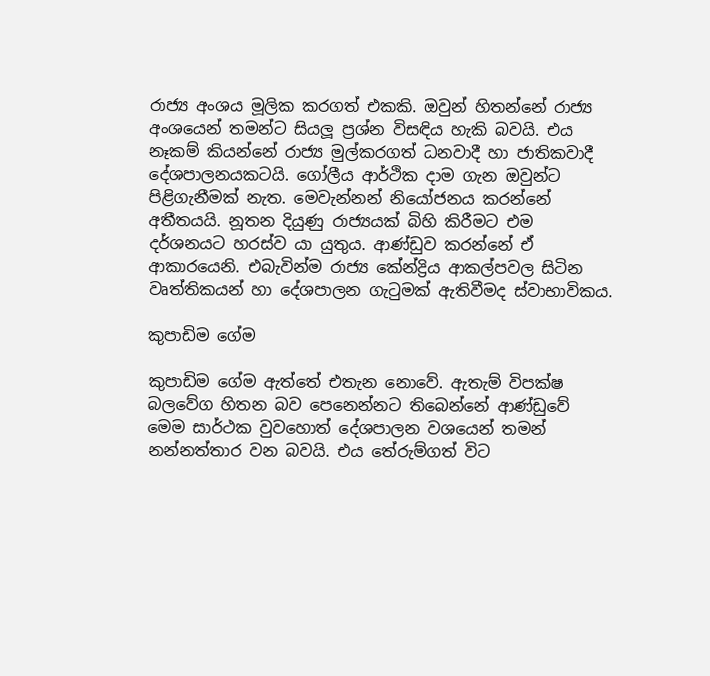රාජ්‍ය අංශය මූලික කරගත් එකකි. ඔවුන් හිතන්නේ රාජ්‍ය අංශයෙන් තමන්ට සියලූ ප්‍රශ්න විසඳිය හැකි බවයි. එය නෑකම් කියන්නේ රාජ්‍ය මුල්කරගත් ධනවාදී හා ජාතිකවාදී දේශපාලනයකටයි. ගෝලීය ආර්ථික දාම ගැන ඔවුන්ට පිළිගැනීමක් නැත. මෙවැන්නන් නියෝජනය කරන්නේ අතීතයයි. නූතන දියුණු රාජ්‍යයක් බිහි කිරීමට එම දර්ශනයට හරස්ව යා යුතුය. ආණ්ඩුව කරන්නේ ඒ ආකාරයෙනි. එබැවින්ම රාජ්‍ය කේන්ද්‍රිය ආකල්පවල සිටින වෘත්තිකයන් හා දේශපාලන ගැටුමක් ඇතිවීමද ස්වාභාවිකය.

කුපාඩිම ගේම

කුපාඩිම ගේම ඇත්තේ එතැන නොවේ. ඇතැම් විපක්ෂ බලවේග හිතන බව පෙනෙන්නට තිබෙන්නේ ආණ්ඩුවේ මෙම සාර්ථක වුවහොත් දේශපාලන වශයෙන් තමන් නන්නත්තාර වන බවයි. එය තේරුම්ගත් විට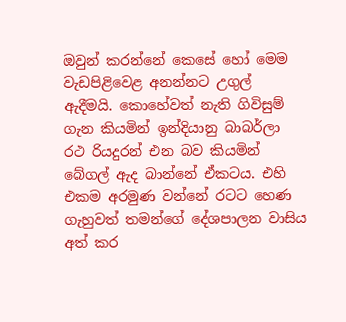ඔවුන් කරන්නේ කෙසේ හෝ මෙම වැඩපිළිවෙළ අනන්නට උගුල් ඇදීමයි. කොහේවත් නැති ගිවිසුම් ගැන කියමින් ඉන්දියානු බාබර්ලා රථ රියදුරන් එන බව කියමින් බේගල් ඇද බාන්නේ ඒකටය. එහි එකම අරමුණ වන්නේ රටට හෙණ ගැහුවත් තමන්ගේ දේශපාලන වාසිය අත් කර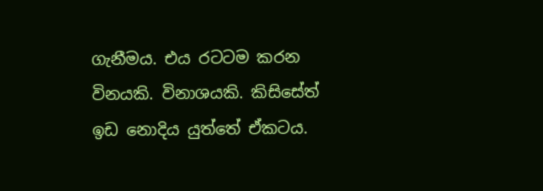ගැනීමය. එය රටටම කරන විනයකි. විනාශයකි. කිසිසේත් ඉඩ නොදිය යුත්තේ ඒකටය.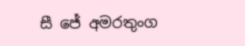සී ජේ අමරතුංග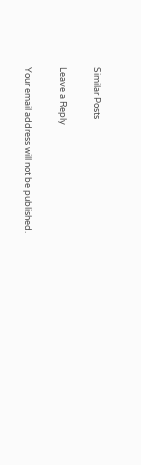Similar Posts

Leave a Reply

Your email address will not be published.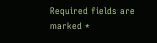Required fields are marked *